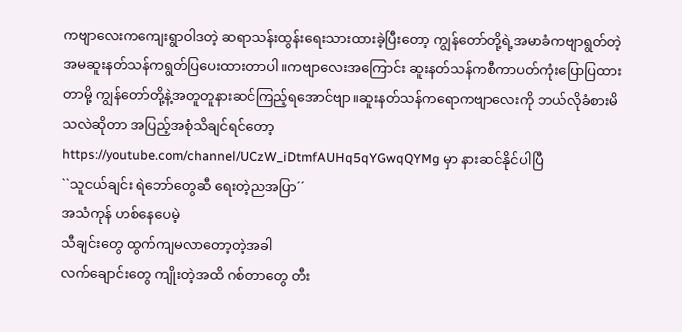ကဗျာလေးကကျေးရွာဝါဒတဲ့ ဆရာသန်းထွန်းရေးသားထားခဲ့ပြီးတော့ ကျွန်တော်တို့ရဲ့အမာခံကဗျာရွတ်တဲ့ အမဆူးနတ်သန်ကရွတ်ပြပေးထားတာပါ။ကဗျာလေးအကြောင်း ဆူးနတ်သန်ကစီကာပတ်ကုံးပြောပြထားတာမို့ ကျွန်တော်တို့နဲ့အတူတူနားဆင်ကြည့်ရအောင်ဗျာ။ဆူးနတ်သန်ကရောကဗျာလေးကို ဘယ်လိုခံစားမိသလဲဆိုတာ အပြည့်အစုံသိချင်ရင်တော့
https://youtube.com/channel/UCzW_iDtmfAUHq5qYGwqQYMg မှာ နားဆင်နိုင်ပါပြီ
``သူငယ်ချင်း ရဲဘော်တွေဆီ ရေးတဲ့ညအပြာ´´
အသံကုန် ဟစ်နေပေမဲ့
သီချင်းတွေ ထွက်ကျမလာတော့တဲ့အခါ
လက်ချောင်းတွေ ကျိုးတဲ့အထိ ဂစ်တာတွေ တီး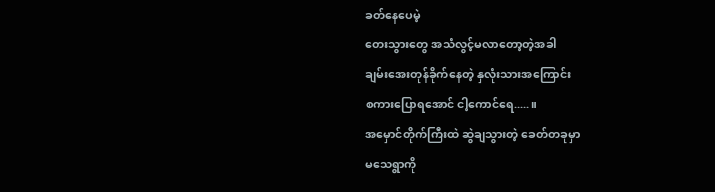ခတ်နေပေမဲ့
တေးသွားတွေ အသံလွင့်မလာတော့တဲ့အခါ
ချမ်းအေးတုန်ခိုက်နေတဲ့ နှလုံးသားအကြောင်း
စကားပြောရအောင် ငါ့ကောင်ရေ.....။
အမှောင်တိုက်ကြီးထဲ ဆွဲချသွားတဲ့ ခေတ်တခုမှာ
မသေရွာကို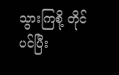သွားကြစို့ တိုင်ပင်ပြီး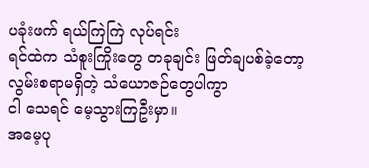ပခုံးဖက် ရယ်ကြဲကြဲ လုပ်ရင်း
ရင်ထဲက သံစူးကြိုးတွေ တခုချင်း ဖြတ်ချပစ်ခဲ့တော့
လွမ်းစရာမရှိတဲ့ သံယောဇဉ်တွေပါကွာ
ငါ သေရင် မေ့သွားကြဦးမှာ။
အမေ့ပု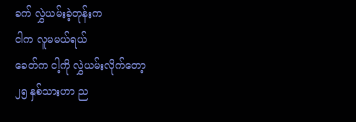ခက် လွှဲယမ်းခဲ့တုန်းက
ငါက လူမမယ်ရယ်
ခေတ်က ငါ့ကို လွှဲယမ်းလိုက်တော့
၂၅ နှစ်သားဟာ ည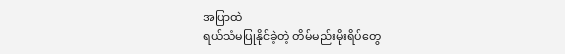အပြာထဲ
ရယ်သံမပြုနိုင်ခဲ့တဲ့ တိမ်မည်းမိုးရိပ်တွေ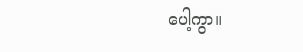ပေါ့ကွာ။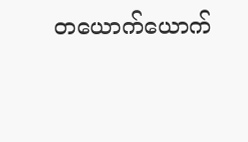တယောက်ယောက်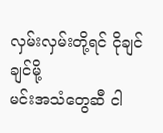လှမ်းလှမ်းတို့ရင် ငိုချင်ချင်မို့
မင်းအသံတွေဆီ ငါ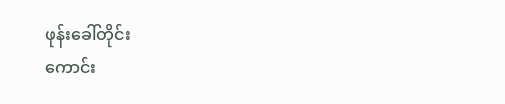ဖုန်းခေါ်တိုင်း
ကောင်း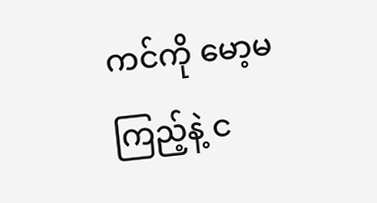ကင်ကို မော့မကြည့်နဲ့ င